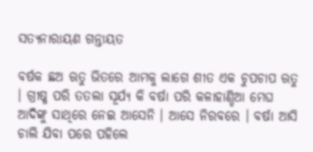ସତ୍ୟନାରାୟଣ ଗନ୍ତାୟତ

ବର୍ଷକ ଛଅ ଋତୁ ଭିତରେ ଆମକୁ ଲାଗେ ଶୀତ ଏକ ଚୁପଚାପ ଋତୁ । ଗ୍ରୀଷ୍ମ ପରି ତତଲା ସୂର୍ଯ୍ୟ କି ବର୍ଷା ପରି କଳାହାଣ୍ଡିଆ ମେଘ ଆଦିଙ୍କୁ ସାଥିରେ ନେଇ ଆସେନି । ଆସେ ନିରବରେ । ବର୍ଷା ଆସି ଚାଲି ଯିବା ପରେ ପହିଲେ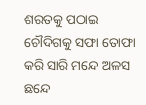ଶରତକୁ ପଠାଇ ଚୌଦିଗକୁ ସଫା ତୋଫା କରି ସାରି ମନ୍ଦେ ଅଳସ ଛନ୍ଦେ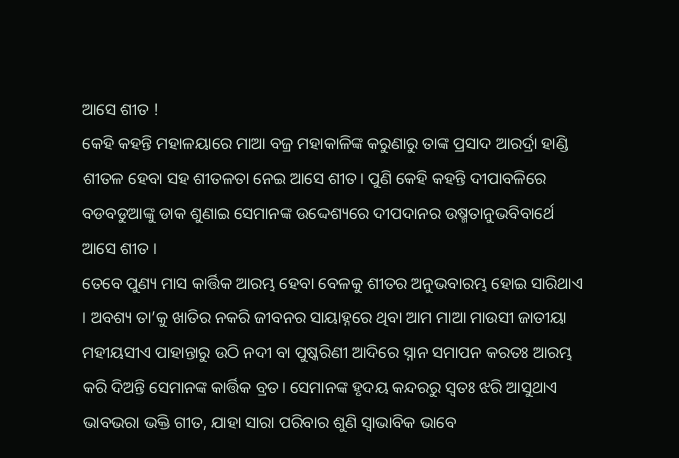ଆସେ ଶୀତ !
କେହି କହନ୍ତି ମହାଳୟାରେ ମାଆ ବଜ୍ର ମହାକାଳିଙ୍କ କରୁଣାରୁ ତାଙ୍କ ପ୍ରସାଦ ଆରର୍ଦ୍ରା ହାଣ୍ଡି ଶୀତଳ ହେବା ସହ ଶୀତଳତା ନେଇ ଆସେ ଶୀତ। ପୁଣି କେହି କହନ୍ତି ଦୀପାବଳିରେ ବଡବଡୁଆଙ୍କୁ ଡାକ ଶୁଣାଇ ସେମାନଙ୍କ ଉଦ୍ଦେଶ୍ୟରେ ଦୀପଦାନର ଉଷ୍ମତାନୁଭବିବାର୍ଥେ ଆସେ ଶୀତ ।
ତେବେ ପୁଣ୍ୟ ମାସ କାର୍ତ୍ତିକ ଆରମ୍ଭ ହେବା ବେଳକୁ ଶୀତର ଅନୁଭବାରମ୍ଭ ହୋଇ ସାରିଥାଏ । ଅବଶ୍ୟ ତା’କୁ ଖାତିର ନକରି ଜୀବନର ସାୟାହ୍ନରେ ଥିବା ଆମ ମାଆ ମାଉସୀ ଜାତୀୟା ମହୀୟସୀଏ ପାହାନ୍ତାରୁ ଉଠି ନଦୀ ବା ପୁଷ୍କରିଣୀ ଆଦିରେ ସ୍ନାନ ସମାପନ କରତଃ ଆରମ୍ଭ କରି ଦିଅନ୍ତି ସେମାନଙ୍କ କାର୍ତ୍ତିକ ବ୍ରତ। ସେମାନଙ୍କ ହୃଦୟ କନ୍ଦରରୁ ସ୍ୱତଃ ଝରି ଆସୁଥାଏ ଭାବଭରା ଭକ୍ତି ଗୀତ, ଯାହା ସାରା ପରିବାର ଶୁଣି ସ୍ୱାଭାବିକ ଭାବେ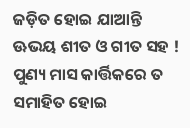ଜଡ଼ିତ ହୋଇ ଯାଆନ୍ତି ଊଭୟ ଶୀତ ଓ ଗୀତ ସହ !
ପୁଣ୍ୟ ମାସ କାର୍ତ୍ତିକରେ ତ ସମାହିତ ହୋଇ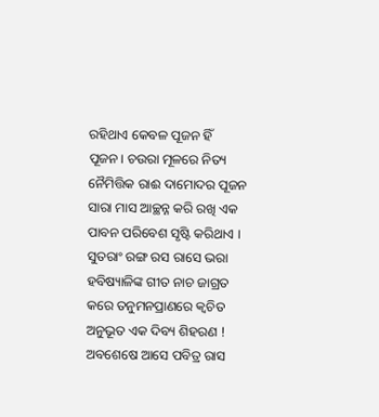ରହିଥାଏ କେବଳ ପୂଜନ ହିଁ ପୂଜନ। ଚଉରା ମୂଳରେ ନିତ୍ୟ ନୈମିତ୍ତିକ ରାଈ ଦାମୋଦର ପୂଜନ ସାରା ମାସ ଆଚ୍ଛନ୍ନ କରି ରଖି ଏକ ପାବନ ପରିବେଶ ସୃଷ୍ଟି କରିଥାଏ । ସୁତରାଂ ରଙ୍ଗ ରସ ରାସେ ଭରା ହବିଷ୍ୟାଳିଙ୍କ ଗୀତ ନାଚ ଜାଗ୍ରତ କରେ ତନୁମନପ୍ରାଣରେ କ୍ୱଚିତ ଅନୁଭୂତ ଏକ ଦିବ୍ୟ ଶିହରଣ !
ଅବଶେଷେ ଆସେ ପବିତ୍ର ରାସ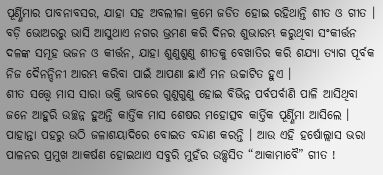ପୂର୍ଣ୍ଣିମାର ପାବନାବସର, ଯାହା ସହ ଅବଲୀଳା କ୍ରମେ ଜଡିତ ହୋଇ ରହିଥାନ୍ତି ଶୀତ ଓ ଗୀତ । ବଡ଼ି ଭୋଅରରୁ ଭାସି ଆସୁଥାଏ ନଗର ଭ୍ରମଣ କରି ଦିନର ଶୁଭାରମ୍ଭ କରୁଥିବା ସଂକୀର୍ତ୍ତନ ଦଳଙ୍କ ସମୂହ ଭଜନ ଓ କୀର୍ତ୍ତନ, ଯାହା ଶୁଣୁଶୁଣୁ ଶୀତକୁ ବେଖାତିର କରି ଶଯ୍ୟା ତ୍ୟାଗ ପୂର୍ବକ ନିଜ ଦୈନନ୍ଦିନୀ ଆରମ୍ଭ କରିବା ପାଇଁ ଆପଣା ଛାଏଁ ମନ ଉଚ୍ଚାଟିତ ହୁଏ ।
ଶୀତ ସତ୍ତ୍ୱେ ମାସ ସାରା ଭକ୍ତି ଭାବରେ ଗୁଣୁଗୁଣୁ ହୋଇ ବିଭିନ୍ନ ପର୍ବପର୍ବାଣି ପାଳି ଆସିଥିବା ଜନେ ଆହୁରି ଉଚ୍ଛନ୍ନ ହୁଅନ୍ତି କାର୍ତ୍ତିକ ମାସ ଶେଷର ମହୋତ୍ସବ କାର୍ତ୍ତିକ ପୂର୍ଣ୍ଣିମା ଆସିଲେ । ପାହାନ୍ତା ପହରୁ ଉଠି ଜଳାଶୟାଦିରେ ବୋଇତ ବନ୍ଦାଣ କରନ୍ତି । ଆଉ ଏହି ହର୍ଷୋଲ୍ଲାସ ଭରା ପାଳନର ପ୍ରମୁଖ ଆକର୍ଷଣ ହୋଇଥାଏ ସବୁରି ମୁହଁର ଉଚ୍ଛ୍ୱସିତ “ଆକାମାବୈ” ଗୀତ !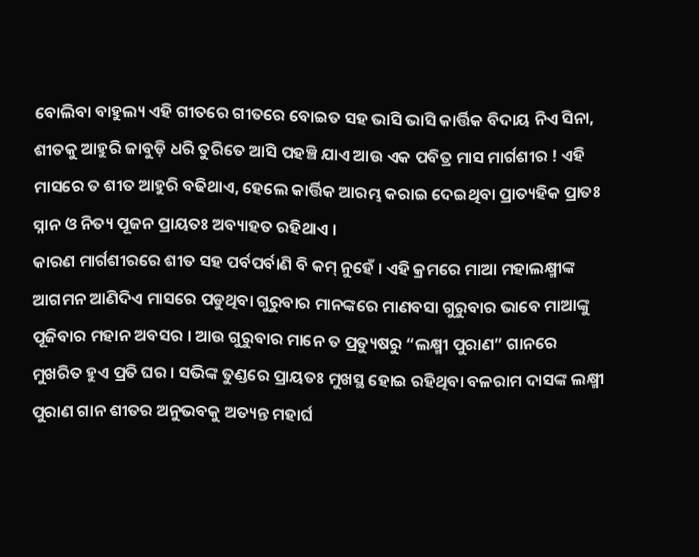ବୋଲିବା ବାହୁଲ୍ୟ ଏହି ଗୀତରେ ଗୀତରେ ବୋଇତ ସହ ଭାସି ଭାସି କାର୍ତ୍ତିକ ବିଦାୟ ନିଏ ସିନା, ଶୀତକୁ ଆହୁରି ଜାବୁଡ଼ି ଧରି ତୁରିତେ ଆସି ପହଞ୍ଚି ଯାଏ ଆଉ ଏକ ପବିତ୍ର ମାସ ମାର୍ଗଶୀର ! ଏହି ମାସରେ ତ ଶୀତ ଆହୁରି ବଢିଥାଏ, ହେଲେ କାର୍ତ୍ତିକ ଆରମ୍ଭ କରାଇ ଦେଇଥିବା ପ୍ରାତ୍ୟହିକ ପ୍ରାତଃ ସ୍ନାନ ଓ ନିତ୍ୟ ପୂଜନ ପ୍ରାୟତଃ ଅବ୍ୟାହତ ରହିଥାଏ ।
କାରଣ ମାର୍ଗଶୀରରେ ଶୀତ ସହ ପର୍ବପର୍ବାଣି ବି କମ୍ ନୁହେଁ । ଏହି କ୍ରମରେ ମାଆ ମହାଲକ୍ଷ୍ମୀଙ୍କ ଆଗମନ ଆଣିଦିଏ ମାସରେ ପଡୁଥିବା ଗୁରୁବାର ମାନଙ୍କରେ ମାଣବସା ଗୁରୁବାର ଭାବେ ମାଆଙ୍କୁ ପୂଜିବାର ମହାନ ଅବସର । ଆଉ ଗୁରୁବାର ମାନେ ତ ପ୍ରତ୍ୟୁଷରୁ “ଲକ୍ଷ୍ମୀ ପୁରାଣ” ଗାନରେ ମୁଖରିତ ହୁଏ ପ୍ରତି ଘର । ସଭିଙ୍କ ତୁଣ୍ଡରେ ପ୍ରାୟତଃ ମୁଖସ୍ଥ ହୋଇ ରହିଥିବା ବଳରାମ ଦାସଙ୍କ ଲକ୍ଷ୍ମୀ ପୁରାଣ ଗାନ ଶୀତର ଅନୁଭବକୁ ଅତ୍ୟନ୍ତ ମହାର୍ଘ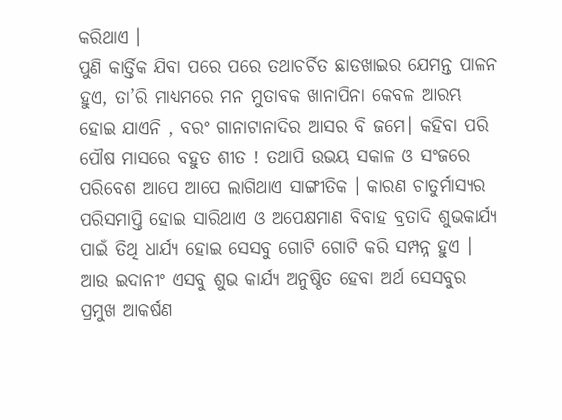କରିଥାଏ ।
ପୁଣି କାର୍ତ୍ତିକ ଯିବା ପରେ ପରେ ତଥାଚର୍ଚିତ ଛାଡଖାଇର ଯେମନ୍ତ ପାଳନ ହୁଏ, ତା’ରି ମାଧ୍ୟମରେ ମନ ମୁତାବକ ଖାନାପିନା କେବଳ ଆରମ୍ଭ ହୋଇ ଯାଏନି , ବରଂ ଗାନାଟାନାଦିର ଆସର ବି ଜମେ। କହିବା ପରି ପୌଷ ମାସରେ ବହୁତ ଶୀତ ! ତଥାପି ଉଭୟ ସକାଳ ଓ ସଂଜରେ ପରିବେଶ ଆପେ ଆପେ ଲାଗିଥାଏ ସାଙ୍ଗୀତିକ । କାରଣ ଚାତୁର୍ମାସ୍ୟର ପରିସମାପ୍ତି ହୋଇ ସାରିଥାଏ ଓ ଅପେକ୍ଷମାଣ ବିବାହ ବ୍ରତାଦି ଶୁଭକାର୍ଯ୍ୟ ପାଇଁ ତିଥି ଧାର୍ଯ୍ୟ ହୋଇ ସେସବୁ ଗୋଟି ଗୋଟି କରି ସମ୍ପନ୍ନ ହୁଏ । ଆଉ ଇଦାନୀଂ ଏସବୁ ଶୁଭ କାର୍ଯ୍ୟ ଅନୁଷ୍ଠିତ ହେବା ଅର୍ଥ ସେସବୁର ପ୍ରମୁଖ ଆକର୍ଷଣ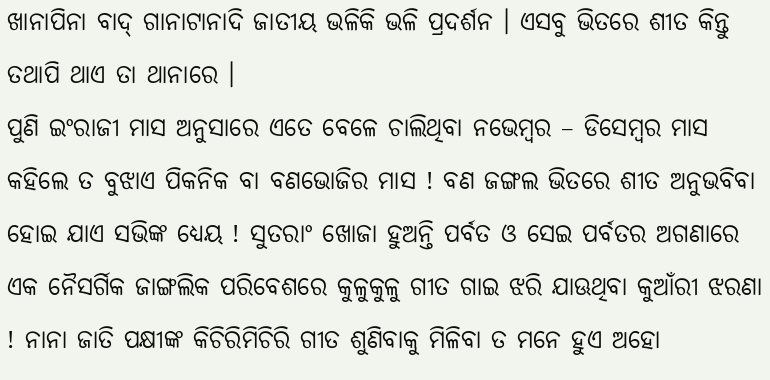ଖାନାପିନା ବାଦ୍ ଗାନାଟାନାଦି ଜାତୀୟ ଭଳିକି ଭଳି ପ୍ରଦର୍ଶନ । ଏସବୁ ଭିତରେ ଶୀତ କିନ୍ତୁ ତଥାପି ଥାଏ ତା ଥାନାରେ ।
ପୁଣି ଇଂରାଜୀ ମାସ ଅନୁସାରେ ଏତେ ବେଳେ ଚାଲିଥିବା ନଭେମ୍ବର – ଡିସେମ୍ବର ମାସ କହିଲେ ତ ବୁଝାଏ ପିକନିକ ବା ବଣଭୋଜିର ମାସ ! ବଣ ଜଙ୍ଗଲ ଭିତରେ ଶୀତ ଅନୁଭବିବା ହୋଇ ଯାଏ ସଭିଙ୍କ ଧ୍ୟେୟ ! ସୁତରାଂ ଖୋଜା ହୁଅନ୍ତି ପର୍ବତ ଓ ସେଇ ପର୍ବତର ଅଗଣାରେ ଏକ ନୈସର୍ଗିକ ଜାଙ୍ଗଲିକ ପରିବେଶରେ କୁଳୁକୁଳୁ ଗୀତ ଗାଇ ଝରି ଯାଊଥିବା କୁଆଁରୀ ଝରଣା ! ନାନା ଜାତି ପକ୍ଷୀଙ୍କ କିଚିରିମିଚିରି ଗୀତ ଶୁଣିବାକୁ ମିଳିବା ତ ମନେ ହୁଏ ଅହୋ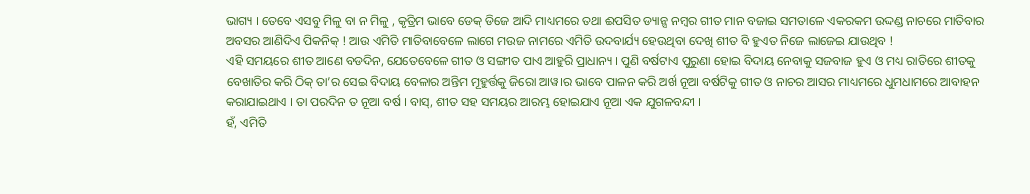ଭାଗ୍ୟ । ତେବେ ଏସବୁ ମିଳୁ ବା ନ ମିଳୁ , କୃତ୍ରିମ ଭାବେ ଡେକ୍ ଡିଜେ ଆଦି ମାଧ୍ୟମରେ ତଥା ଈପସିତ ଡ୍ୟାନ୍ସ ନମ୍ବର ଗୀତ ମାନ ବଜାଇ ସମତାଳେ ଏକରକମ ଉଦ୍ଦଣ୍ଡ ନାଚରେ ମାତିବାର ଅବସର ଆଣିଦିଏ ପିକନିକ୍ ! ଆଉ ଏମିତି ମାତିବାବେଳେ ଲାଗେ ମଉଜ ନାମରେ ଏମିତି ଉଦବାର୍ଯ୍ୟ ହେଉଥିବା ଦେଖି ଶୀତ ବି ହୁଏତ ନିଜେ ଲାଜେଇ ଯାଉଥିବ !
ଏହି ସମୟରେ ଶୀତ ଆଣେ ବଡଦିନ, ଯେତେବେଳେ ଗୀତ ଓ ସଙ୍ଗୀତ ପାଏ ଆହୁରି ପ୍ରାଧାନ୍ୟ । ପୁଣି ବର୍ଷଟାଏ ପୁରୁଣା ହୋଇ ବିଦାୟ ନେବାକୁ ସଜବାଜ ହୁଏ ଓ ମଧ୍ୟ ରାତିରେ ଶୀତକୁ ବେଖାତିର କରି ଠିକ୍ ତା’ର ସେଇ ବିଦାୟ ବେଳାର ଅନ୍ତିମ ମୂହୁର୍ତ୍ତକୁ ଜିରୋ ଆୱ।ର ଭାବେ ପାଳନ କରି ଅର୍ଖ ନୂଆ ବର୍ଷଟିକୁ ଗୀତ ଓ ନାଚର ଆସର ମାଧ୍ୟମରେ ଧୁମଧାମରେ ଆବାହନ କରାଯାଇଥାଏ । ତା ପରଦିନ ତ ନୂଆ ବର୍ଷ । ବାସ୍, ଶୀତ ସହ ସମୟର ଆରମ୍ଭ ହୋଇଯାଏ ନୂଆ ଏକ ଯୁଗଳବନ୍ଦୀ ।
ହଁ, ଏମିତି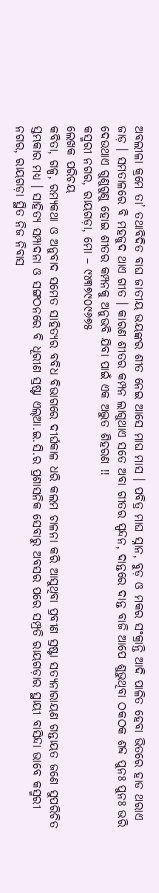ଅବଲୀଳା କ୍ରମେ ତା’ ତଥାବିଦିତ ବାଘ ଜାତୀୟ ଭୟଙ୍କର ଶୀତ ନେଇ ଆସେ ମାଘ ମାସ । ପବିତ୍ର ମାଘ ସ୍ନାନ, ବୁଡ଼ ଓ ମକର ସଂକ୍ରାନ୍ତି ଆଦି ପାଳିତ ହେବା ଭିତରେ ହାଡ ଥରାଏ ଜାଡ଼ । ସମତାଳରେ ବି ମହଜୁଦ ଥାଏ ଗୀତ । କାରଣ ଶୀତର କମ୍ପନ ଲାଗୁଥାଏ ସତେ ଅବା ଗୀତର ସ୍ପନ୍ଦନ, ଦାନ୍ତରେ ଦାନ୍ତ ବାଜି ଆପେ ଶୁଭୁଥିବା ଠକଠକ ଶବ୍ଦ ପୁନଃ ପୁନଃ ଭରି ଦେଉଥାଏ ଗୁଣୁଗୁଣୁ ହୋଇ ଶୀତର କମ୍ପନକୁ ଅନୁଭବି ଯିବା ପାଇଁ ଏକ ଅଦ୍ଭୁତ ଶିହରଣ !!
କସ୍ମରୀ ନଗର, ରାୟଗଡ଼ା, ମୋ – ୯୪୩୭୯୦୯୬୭୫
ଲେଖକ ପରିଚୟ
କବିତା, ଗଳ୍ପ, ରମ୍ୟକଥା ଓ ଅନୁବାଦ ସମେତ ସାହିତ୍ୟର ବବିଧ ବିଭାଗରେ ଦୀର୍ଘକାଳ ଧରି କଲମ ଚାଳନା କରି ଆସୁଥିବା ପ୍ରବୀଣ ସ୍ରଷ୍ଟା ସତ୍ୟନାରାୟଣ ଗନ୍ତାୟତ ଜଣେ ସୁପରିଚିତ ସ୍ତମ୍ଭକାର ମଧ୍ୟ । ସାହିତ୍ୟ ସମ୍ପାଦନା ଓ ସଙ୍ଗଠନରେ ବି ଧୂରୀଣ ସ୍ରଷ୍ଟା ଏଲ୍ଆ.ଇ.ସି.ର ପ୍ରଶାସନିକ ସେବାରୁ ଅବସର ପରେ ସମ୍ପ୍ରତି ରାୟଗଡ଼ାର ସ୍ଥାୟୀ ବାସିନ୍ଦା ଭାବେ କସ୍ମରୀ ନଗର, ରାୟଗଡ଼ା ସ୍ଥିତ ନିଜ ନିବାସ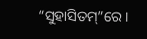“ସୁହାସିତମ୍”ରେ ।